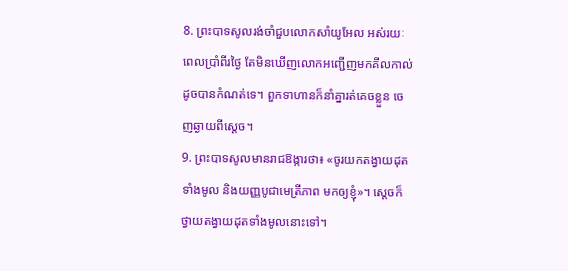8. ព្រះបាទសូលរង់ចាំជួបលោកសាំយូអែល អស់រយៈពេលប្រាំពីរថ្ងៃ តែមិនឃើញលោកអញ្ជើញមកគីលកាល់ ដូចបានកំណត់ទេ។ ពួកទាហានក៏នាំគ្នារត់គេចខ្លួន ចេញឆ្ងាយពីស្ដេច។
9. ព្រះបាទសូលមានរាជឱង្ការថា៖ «ចូរយកតង្វាយដុតទាំងមូល និងយញ្ញបូជាមេត្រីភាព មកឲ្យខ្ញុំ»។ ស្ដេចក៏ថ្វាយតង្វាយដុតទាំងមូលនោះទៅ។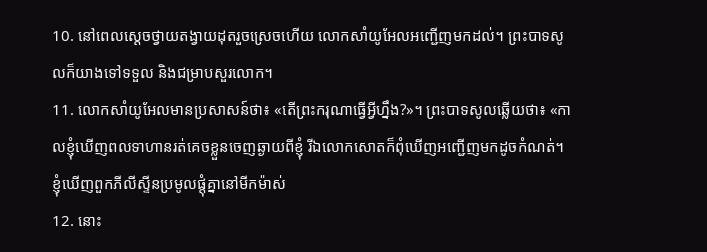10. នៅពេលស្ដេចថ្វាយតង្វាយដុតរួចស្រេចហើយ លោកសាំយូអែលអញ្ជើញមកដល់។ ព្រះបាទសូលក៏យាងទៅទទួល និងជម្រាបសួរលោក។
11. លោកសាំយូអែលមានប្រសាសន៍ថា៖ «តើព្រះករុណាធ្វើអ្វីហ្នឹង?»។ ព្រះបាទសូលឆ្លើយថា៖ «កាលខ្ញុំឃើញពលទាហានរត់គេចខ្លួនចេញឆ្ងាយពីខ្ញុំ រីឯលោកសោតក៏ពុំឃើញអញ្ជើញមកដូចកំណត់។ ខ្ញុំឃើញពួកភីលីស្ទីនប្រមូលផ្ដុំគ្នានៅមីកម៉ាស់
12. នោះ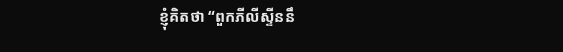ខ្ញុំគិតថា “ពួកភីលីស្ទីននឹ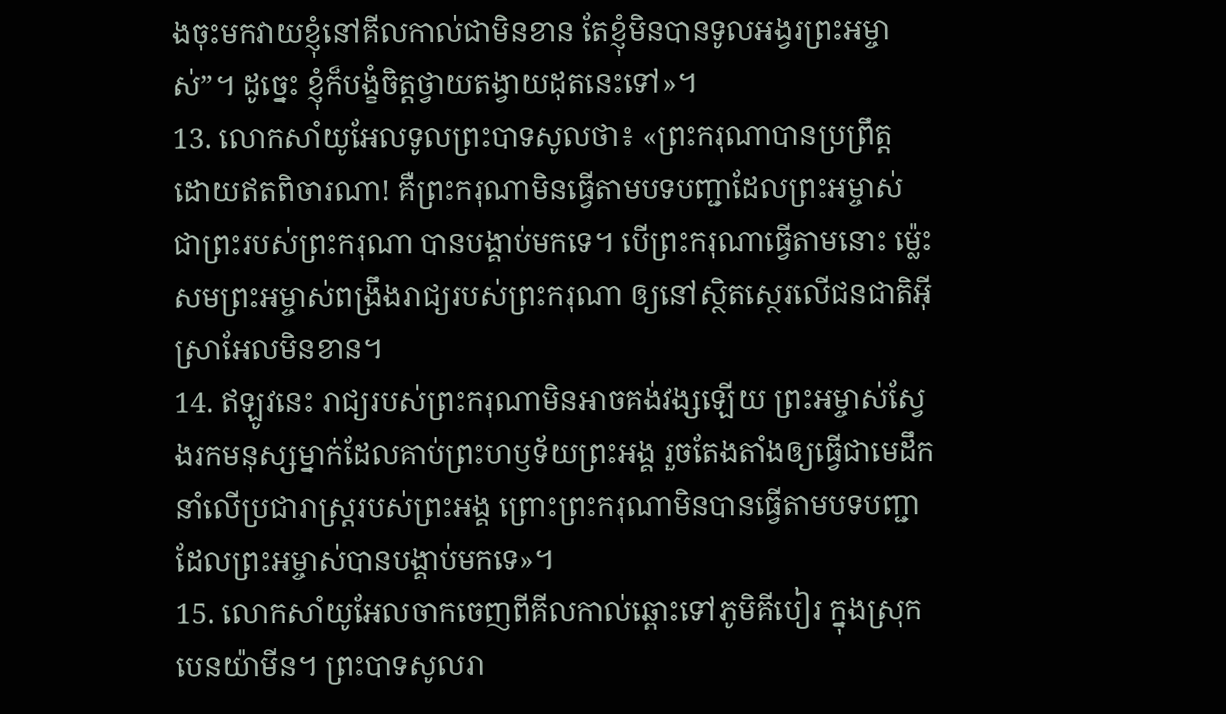ងចុះមកវាយខ្ញុំនៅគីលកាល់ជាមិនខាន តែខ្ញុំមិនបានទូលអង្វរព្រះអម្ចាស់”។ ដូច្នេះ ខ្ញុំក៏បង្ខំចិត្តថ្វាយតង្វាយដុតនេះទៅ»។
13. លោកសាំយូអែលទូលព្រះបាទសូលថា៖ «ព្រះករុណាបានប្រព្រឹត្ត ដោយឥតពិចារណា! គឺព្រះករុណាមិនធ្វើតាមបទបញ្ជាដែលព្រះអម្ចាស់ ជាព្រះរបស់ព្រះករុណា បានបង្គាប់មកទេ។ បើព្រះករុណាធ្វើតាមនោះ ម៉្លេះសមព្រះអម្ចាស់ពង្រឹងរាជ្យរបស់ព្រះករុណា ឲ្យនៅស្ថិតស្ថេរលើជនជាតិអ៊ីស្រាអែលមិនខាន។
14. ឥឡូវនេះ រាជ្យរបស់ព្រះករុណាមិនអាចគង់វង្សឡើយ ព្រះអម្ចាស់ស្វែងរកមនុស្សម្នាក់ដែលគាប់ព្រះហឫទ័យព្រះអង្គ រួចតែងតាំងឲ្យធ្វើជាមេដឹកនាំលើប្រជារាស្ត្ររបស់ព្រះអង្គ ព្រោះព្រះករុណាមិនបានធ្វើតាមបទបញ្ជា ដែលព្រះអម្ចាស់បានបង្គាប់មកទេ»។
15. លោកសាំយូអែលចាកចេញពីគីលកាល់ឆ្ពោះទៅភូមិគីបៀរ ក្នុងស្រុកបេនយ៉ាមីន។ ព្រះបាទសូលរា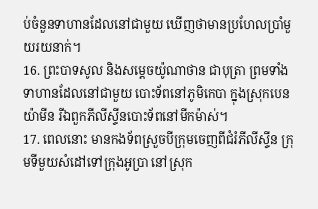ប់ចំនួនទាហានដែលនៅជាមួយ ឃើញថាមានប្រហែលប្រាំមួយរយនាក់។
16. ព្រះបាទសូល និងសម្ដេចយ៉ូណាថាន ជាបុត្រា ព្រមទាំងទាហានដែលនៅជាមួយ បោះទ័ពនៅភូមិកេបា ក្នុងស្រុកបេនយ៉ាមីន រីឯពួកភីលីស្ទីនបោះទ័ពនៅមីកម៉ាស់។
17. ពេលនោះ មានកងទ័ពស្រួចបីក្រុមចេញពីជំរំភីលីស្ទីន ក្រុមទីមួយសំដៅទៅក្រុងអូប្រា នៅស្រុក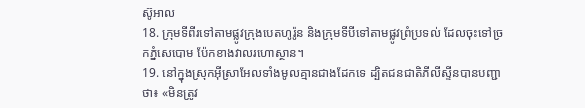ស៊ូអាល
18. ក្រុមទីពីរទៅតាមផ្លូវក្រុងបេតហូរ៉ូន និងក្រុមទីបីទៅតាមផ្លូវព្រំប្រទល់ ដែលចុះទៅច្រកភ្នំសេបោម ប៉ែកខាងវាលរហោស្ថាន។
19. នៅក្នុងស្រុកអ៊ីស្រាអែលទាំងមូលគ្មានជាងដែកទេ ដ្បិតជនជាតិភីលីស្ទីនបានបញ្ជាថា៖ «មិនត្រូវ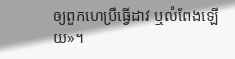ឲ្យពួកហេប្រឺធ្វើដាវ ឬលំពែងឡើយ»។